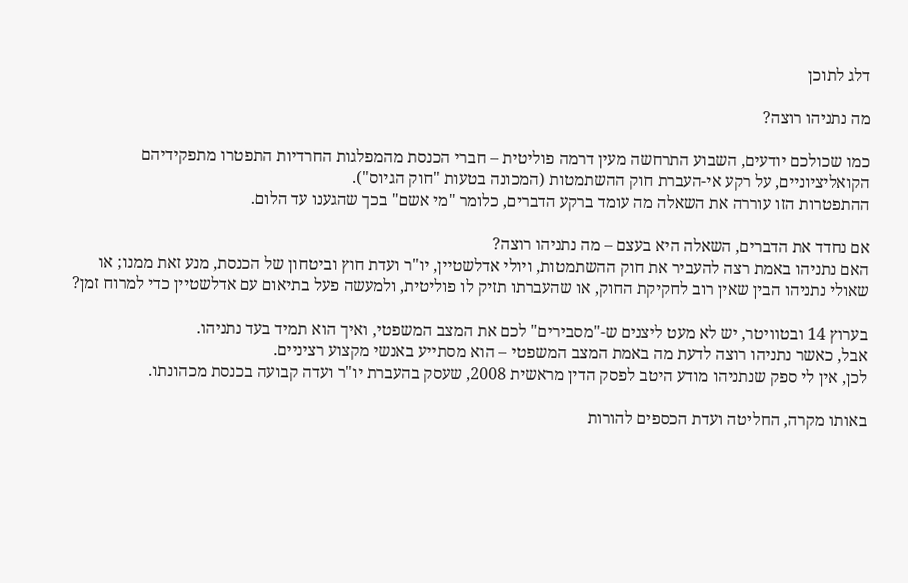דלג לתוכן

מה נתניהו רוצה?

כמו שכולכם יודעים, השבוע התרחשה מעין דרמה פוליטית – חברי הכנסת מהמפלגות החרדיות התפטרו מתפקידיהם הקואליציוניים, על רקע אי-העברת חוק ההשתמטות (המכונה בטעות "חוק הגיוס").
ההתפטרות הזו עוררה את השאלה מה עומד ברקע הדברים, כלומר "מי אשם" בכך שהגענו עד הלום.

אם נחדד את הדברים, השאלה היא בעצם – מה נתניהו רוצה?
האם נתניהו באמת רצה להעביר את חוק ההשתמטות, ויולי אדלשטיין, יו"ר ועדת חוץ וביטחון של הכנסת, מנע זאת ממנו; או שאולי נתניהו הבין שאין רוב לחקיקת החוק, או שהעברתו תזיק לו פוליטית, ולמעשה פעל בתיאום עם אדלשטיין כדי למרוח זמן?

בערוץ 14 ובטוויטר, יש לא מעט ליצנים ש-"מסבירים" לכם את המצב המשפטי, ואיך הוא תמיד בעד נתניהו.
אבל, כאשר נתניהו רוצה לדעת מה באמת המצב המשפטי – הוא מסתייע באנשי מקצוע רציניים.
לכן, אין לי ספק שנתניהו מודע היטב לפסק הדין מראשית 2008, שעסק בהעברת יו"ר ועדה קבועה בכנסת מכהונתו.

באותו מקרה, החליטה ועדת הכספים להורות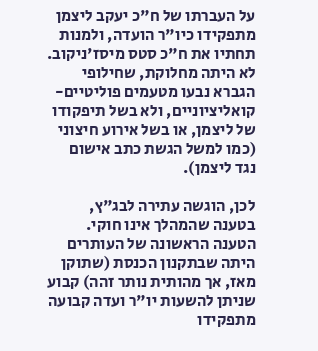על העברתו של ח"כ יעקב ליצמן מתפקידו כיו"ר הועדה, ולמנות תחתיו את ח"כ סטס מיסז'ניקוב.
לא היתה מחלוקת, שחילופי הגברא נבעו מטעמים פוליטיים-קואליציוניים, ולא בשל תיפקודו של ליצמן, או בשל אירוע חיצוני (כמו למשל הגשת כתב אישום נגד ליצמן).

לכן, הוגשה עתירה לבג"ץ, בטענה שהמהלך אינו חוקי.
הטענה הראשונה של העותרים היתה שבתקנון הכנסת (שתוקן מאז, אך מהותית נותר זהה) קבוע שניתן להשעות יו"ר ועדה קבועה מתפקידו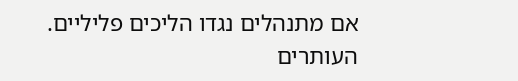אם מתנהלים נגדו הליכים פליליים.
העותרים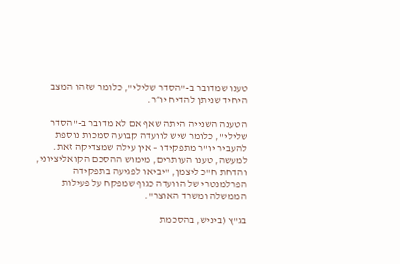טענו שמדובר ב-"הסדר שלילי", כלומר שזהו המצב היחיד שניתן להדיח יו״ר.

הטענה השנייה היתה שאף אם לא מדובר ב-"הסדר שלילי", כלומר שיש לוועדה קבועה סמכות נוספת להעביר יו"ר מתפקידו – אין עילה שמצדיקה זאת.
למעשה, טענו העותרים, מימוש ההסכם הקואליציוני, והדחת ח"כ ליצמן, "יביאו לפגיעה בתפקידה הפרלמנטרי של הוועדה כגוף שמפקח על פעילות הממשלה ומשרד האוצר".

בג"ץ (ביניש, בהסכמת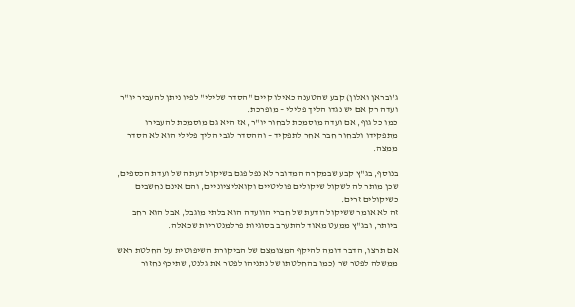ג'ובראן ואלון) קבע שהטענה כאילו קיים "הסדר שלילי" לפיו ניתן להעביר יו"ר ועדה רק אם יש נגדו הליך פלילי – מופרכת.
כמו כל גוף, אם ועדה מוסמכת לבחור יו"ר, אז היא גם מוסמכת להעבירו מתפקידו ולבחור חבר אחר לתפקיד – וההסדר לגבי הליך פלילי הוא לא הסדר ממצה.

בנוסף, בג"ץ קבע שבמקרה המדובר לא נפל פגם בשיקול דעתה של ועדת הכספים, שכן מותר לה לשקול שיקולים פוליטיים וקואליציוניים, והם אינם נחשבים כשיקולים זרים.
זה לא אומר ששיקול הדעת של חברי הוועדה הוא בלתי מוגבל, אבל הוא רחב ביותר, ובג"ץ ממעט מאוד להתערב בסוגיות פרלמנטריות שכאלה.

אם תרצו, הדבר דומה להיקף המצומצם של הביקורת השיפוטית על החלטת ראש ממשלה לפטר שר (כמו בהחלטתו של נתניהו לפטר את גלנט, שתיכף נחזור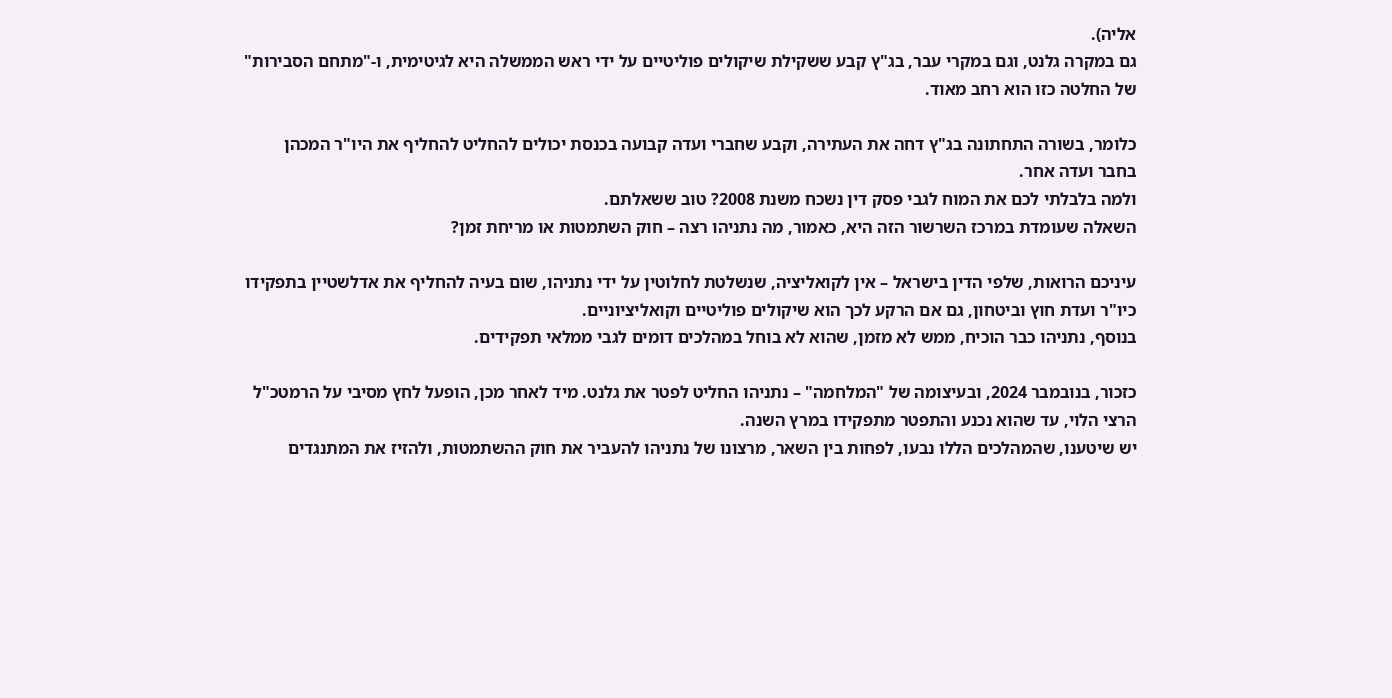אליה).
גם במקרה גלנט, וגם במקרי עבר, בג"ץ קבע ששקילת שיקולים פוליטיים על ידי ראש הממשלה היא לגיטימית, ו-"מתחם הסבירות" של החלטה כזו הוא רחב מאוד.

כלומר, בשורה התחתונה בג"ץ דחה את העתירה, וקבע שחברי ועדה קבועה בכנסת יכולים להחליט להחליף את היו"ר המכהן בחבר ועדה אחר.
ולמה בלבלתי לכם את המוח לגבי פסק דין נשכח משנת 2008? טוב ששאלתם.
השאלה שעומדת במרכז השרשור הזה היא, כאמור, מה נתניהו רצה – חוק השתמטות או מריחת זמן?

עיניכם הרואות, שלפי הדין בישראל – אין לקואליציה, שנשלטת לחלוטין על ידי נתניהו, שום בעיה להחליף את אדלשטיין בתפקידו כיו"ר ועדת חוץ וביטחון, גם אם הרקע לכך הוא שיקולים פוליטיים וקואליציוניים.
בנוסף, נתניהו כבר הוכיח, ממש לא מזמן, שהוא לא בוחל במהלכים דומים לגבי ממלאי תפקידים.

כזכור, בנובמבר 2024, ובעיצומה של "המלחמה" – נתניהו החליט לפטר את גלנט. מיד לאחר מכן, הופעל לחץ מסיבי על הרמטכ"ל הרצי הלוי, עד שהוא נכנע והתפטר מתפקידו במרץ השנה.
יש שיטענו, שהמהלכים הללו נבעו, לפחות בין השאר, מרצונו של נתניהו להעביר את חוק ההשתמטות, ולהזיז את המתנגדים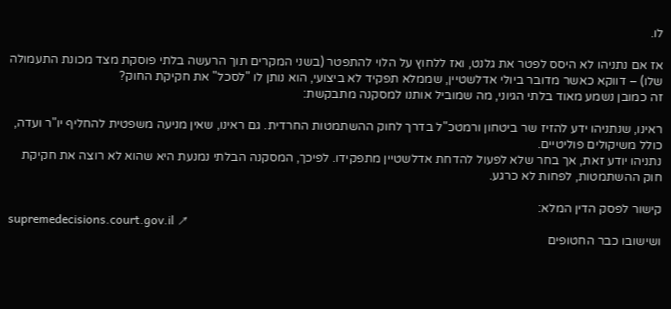לו.

אז אם נתניהו לא היסס לפטר את גלנט, ואז ללחוץ על הלוי להתפטר (בשני המקרים תוך הרעשה בלתי פוסקת מצד מכונת התעמולה שלו) – דווקא כאשר מדובר ביולי אדלשטיין, שממלא תפקיד לא ביצועי, הוא נותן לו "לסכל" את חקיקת החוק?
זה כמובן נשמע מאוד בלתי הגיוני, מה שמוביל אותנו למסקנה מתבקשת:

ראינו, שנתניהו ידע להזיז שר ביטחון ורמטכ"ל בדרך לחוק ההשתמטות החרדית. גם ראינו, שאין מניעה משפטית להחליף יו"ר ועדה, כולל משיקולים פוליטיים.
נתניהו יודע זאת, אך בחר שלא לפעול להדחת אדלשטיין מתפקידו. לפיכך, המסקנה הבלתי נמנעת היא שהוא לא רוצה את חקיקת חוק ההשתמטות, לפחות לא כרגע.

קישור לפסק הדין המלא:
supremedecisions.court.gov.il ↗
ושישובו כבר החטופים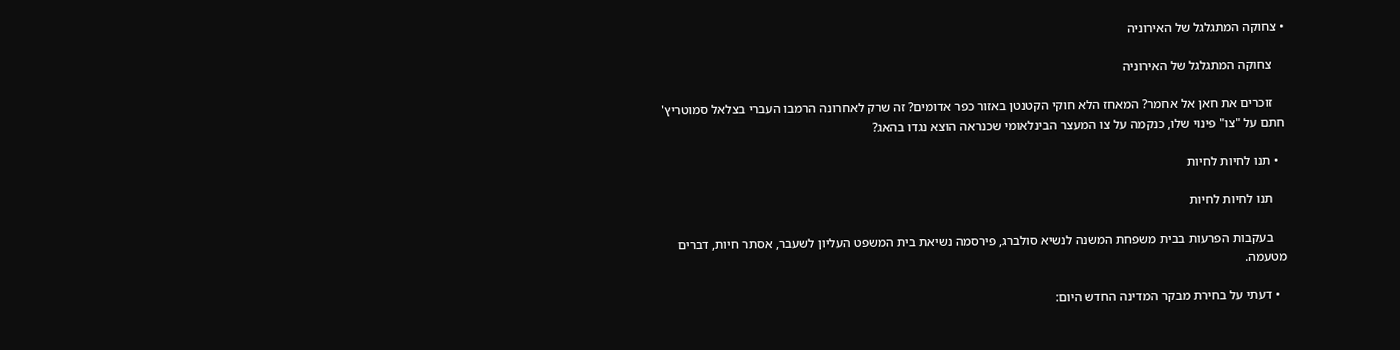• צחוקה המתגלגל של האירוניה

    צחוקה המתגלגל של האירוניה

    זוכרים את חאן אל אחמר? המאחז הלא חוקי הקטנטן באזור כפר אדומים? זה שרק לאחרונה הרמבו העברי בצלאל סמוטריץ' חתם על "צו" פינוי שלו, כנקמה על צו המעצר הבינלאומי שכנראה הוצא נגדו בהאג?

  • תנו לחיות לחיות

    תנו לחיות לחיות

    בעקבות הפרעות בבית משפחת המשנה לנשיא סולברג, פירסמה נשיאת בית המשפט העליון לשעבר, אסתר חיות, דברים מטעמה.

  • דעתי על בחירת מבקר המדינה החדש היום: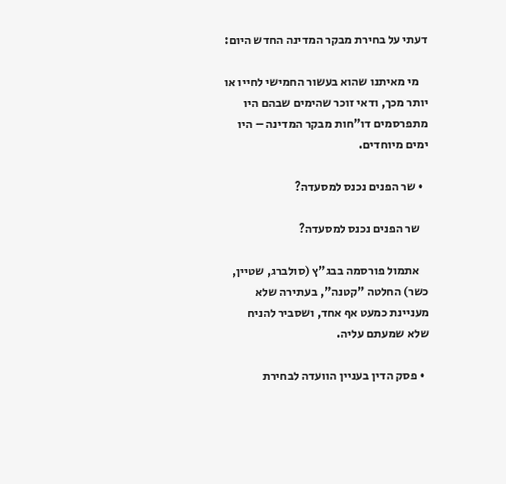דעתי על בחירת מבקר המדינה החדש היום:

    מי מאיתנו שהוא בעשור החמישי לחייו או יותר מכך, ודאי זוכר שהימים שבהם היו מתפרסמים דו"חות מבקר המדינה – היו ימים מיוחדים.

  • שר הפנים נכנס למסעדה?

    שר הפנים נכנס למסעדה?

    אתמול פורסמה בבג"ץ (סולברג, שטיין, כשר) החלטה "קטנה", בעתירה שלא מעניינת כמעט אף אחד, ושסביר להניח שלא שמעתם עליה.

  • פסק הדין בעניין הוועדה לבחירת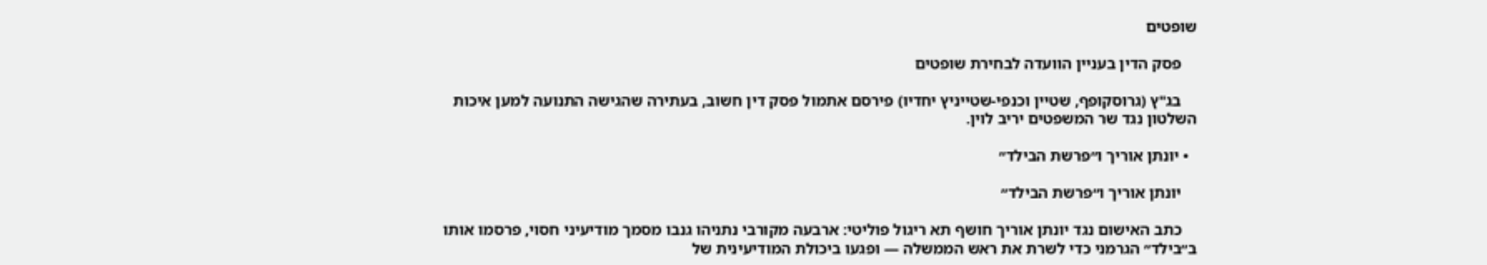שופטים

    פסק הדין בעניין הוועדה לבחירת שופטים

    בג"ץ (גרוסקופף, שטיין וכנפי-שטייניץ יחדיו) פירסם אתמול פסק דין חשוב, בעתירה שהגישה התנועה למען איכות השלטון נגד שר המשפטים יריב לוין.

  • יונתן אוריך ו״פרשת הבילד״

    יונתן אוריך ו״פרשת הבילד״

    כתב האישום נגד יונתן אוריך חושף תא ריגול פוליטי: ארבעה מקורבי נתניהו גנבו מסמך מודיעיני חסוי, פרסמו אותו ב״בילד״ הגרמני כדי לשרת את ראש הממשלה — ופגעו ביכולת המודיעינית של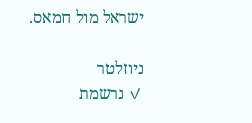ישראל מול חמאס.

ניוזלטר
✓ נרשמת